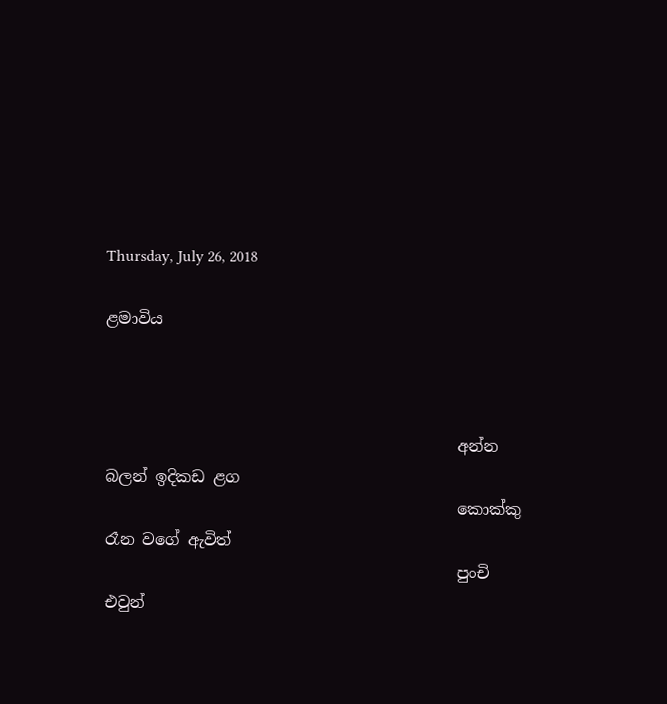Thursday, July 26, 2018

ළමාවිය



                                            අන්න බලන් ඉදිකඩ ළග
                                            කොක්කු රෑන වගේ ඇවිත්
                                            පුංචි එවුන්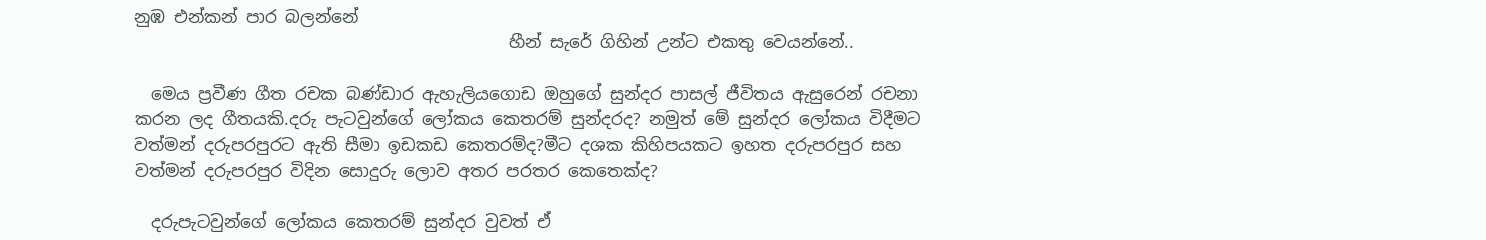නුඹ එන්කන් පාර බලන්නේ
                                            හීන් සැරේ ගිහින් උන්ට එකතු වෙයන්නේ..

  මෙය ප්‍රවීණ ගීත රචක බණ්ඩාර ඇහැලියගොඩ ඔහුගේ සුන්දර පාසල් ජීවිතය ඇසුරෙන් රචනා කරන ලද ගීතයකි.දරු පැටවුන්ගේ ලෝකය කෙතරම් සුන්දරද? නමුත් මේ සුන්දර ලෝකය විදීමට වත්මන් දරුපරපුරට ඇති සීමා ඉඩකඩ කෙතරම්ද?මීට දශක කිහිපයකට ඉහත දරුපරපුර සහ වත්මන් දරුපරපුර විදින සොදුරු ලොව අතර පරතර කෙතෙක්ද?

  දරුපැටවුන්ගේ ලෝකය කෙතරම් සුන්දර වුවත් ඒ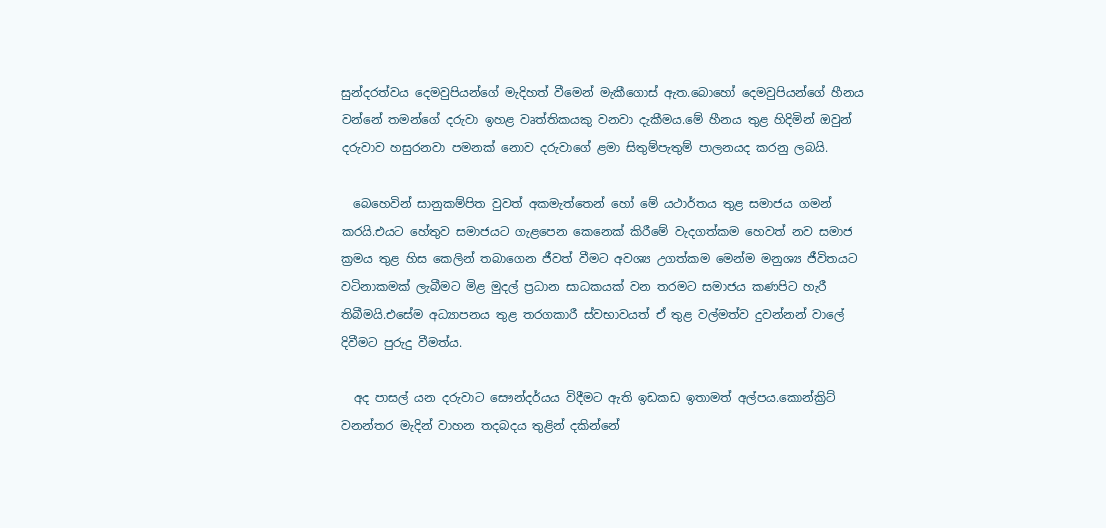සුන්දරත්වය දෙමවුපියන්ගේ මැදිහත් වීමෙන් මැකීගොස් ඇත.බොහෝ දෙමවුපියන්ගේ හීනය වන්නේ තමන්ගේ දරුවා ඉහළ වෘත්තිකයකු වනවා දැකීමය.මේ හීනය තුළ හිදිමින් ඔවුන් දරුවාව හසුරනවා පමනක් නොව දරුවාගේ ළමා සිතුම්පැතුම් පාලනයද කරනු ලබයි.

  බෙහෙවින් සානුකම්පිත වුවත් අකමැත්තෙන් හෝ මේ යථාර්තය තුළ සමාජය ගමන් කරයි.එයට හේතුව සමාජයට ගැළපෙන කෙනෙක් කිරීමේ වැදගත්කම හෙවත් නව සමාජ ක්‍රමය තුළ හිස කෙලින් තබාගෙන ජීවත් වීමට අවශ්‍ය උගත්කම මෙන්ම මනුශ්‍ය ජීවිතයට වටිනාකමක් ලැබීමට මිළ මුදල් ප්‍රධාන සාධකයක් වන තරමට සමාජය කණපිට හැරී තිබීමයි.එසේම අධ්‍යාපනය තුළ තරගකාරී ස්වභාවයත් ඒ තුළ වල්මත්ව දුවන්නන් වාලේ දිවීමට පුරුදු වීමත්ය.

  අද පාසල් යන දරුවාට සෞන්දර්යය විදීමට ඇති ඉඩකඩ ඉතාමත් අල්පය.කොන්ක්‍රිට් වනන්තර මැදින් වාහන තදබදය තුළින් දකින්නේ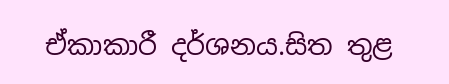ඒකාකාරී දර්ශනය.සිත තුළ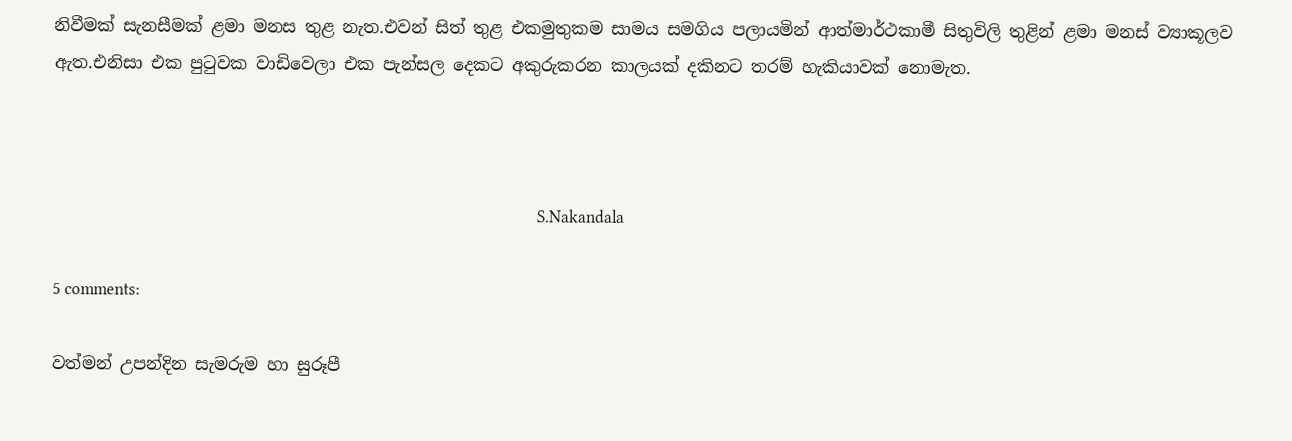නිවීමක් සැනසීමක් ළමා මනස තුළ නැත.එවන් සිත් තුළ එකමුතුකම සාමය සමගිය පලායමින් ආත්මාර්ථකාමී සිතුවිලි තුළින් ළමා මනස් ව්‍යාකූලව ඇත.එනිසා එක පුටුවක වාඩිවෙලා එක පැන්සල දෙකට අකුරුකරන කාලයක් දකිනට තරම් හැකියාවක් නොමැත.



                                                                                                                         S.Nakandala

5 comments:

වත්මන් උපන්දින සැමරුම හා සුරූපී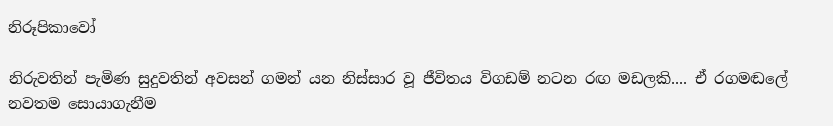නිරූපිකාවෝ

නිරුවතින් පැමිණ සුදුවතින් අවසන් ගමන් යන නිස්සාර වූ ජීවිතය විගඩම් නටන රඟ මඩලකි.... ඒ රගමඬලේ නවතම සොයාගැනීම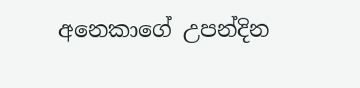අනෙකාගේ උපන්දින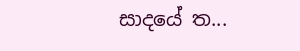සාදයේ ත...